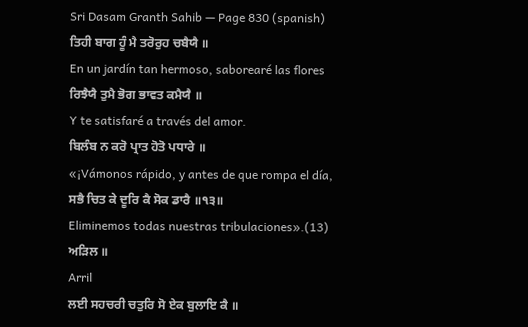Sri Dasam Granth Sahib — Page 830 (spanish)
ਤਿਹੀ ਬਾਗ ਹੂੰ ਮੈ ਤਰੋਰੁਹ ਚਬੈਯੈ ॥
En un jardín tan hermoso, saborearé las flores
ਰਿਝੈਯੈ ਤੁਮੈ ਭੋਗ ਭਾਵਤ ਕਮੈਯੈ ॥
Y te satisfaré a través del amor.
ਬਿਲੰਬ ਨ ਕਰੋ ਪ੍ਰਾਤ ਹੋਤੋ ਪਧਾਰੇ ॥
«¡Vámonos rápido, y antes de que rompa el día,
ਸਭੈ ਚਿਤ ਕੇ ਦੂਰਿ ਕੈ ਸੋਕ ਡਾਰੈ ॥੧੩॥
Eliminemos todas nuestras tribulaciones».(13)
ਅੜਿਲ ॥
Arril
ਲਈ ਸਹਚਰੀ ਚਤੁਰਿ ਸੋ ਏਕ ਬੁਲਾਇ ਕੈ ॥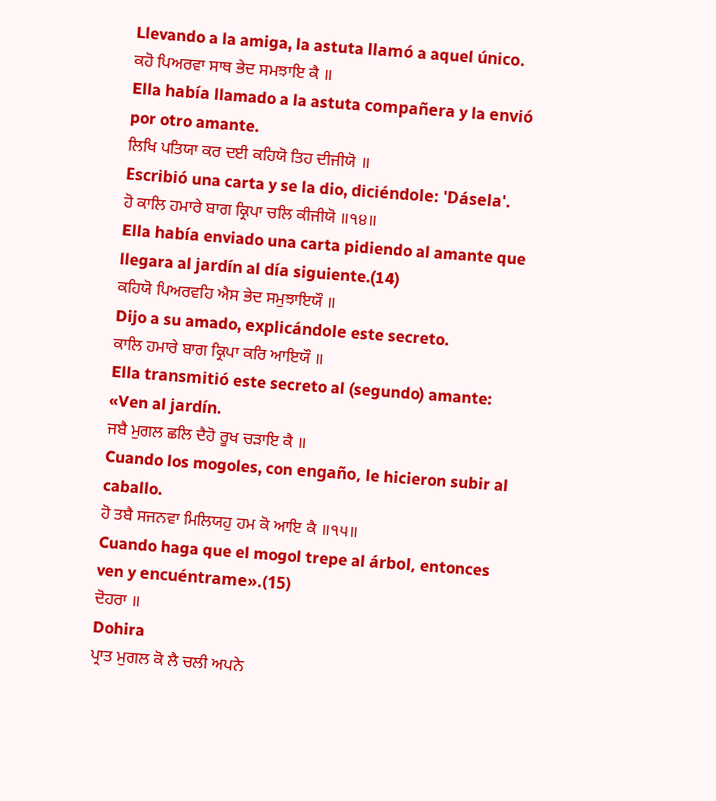Llevando a la amiga, la astuta llamó a aquel único.
ਕਹੋ ਪਿਅਰਵਾ ਸਾਥ ਭੇਦ ਸਮਝਾਇ ਕੈ ॥
Ella había llamado a la astuta compañera y la envió por otro amante.
ਲਿਖਿ ਪਤਿਯਾ ਕਰ ਦਈ ਕਹਿਯੋ ਤਿਹ ਦੀਜੀਯੋ ॥
Escribió una carta y se la dio, diciéndole: 'Dásela'.
ਹੋ ਕਾਲਿ ਹਮਾਰੇ ਬਾਗ ਕ੍ਰਿਪਾ ਚਲਿ ਕੀਜੀਯੋ ॥੧੪॥
Ella había enviado una carta pidiendo al amante que llegara al jardín al día siguiente.(14)
ਕਹਿਯੋ ਪਿਅਰਵਹਿ ਐਸ ਭੇਦ ਸਮੁਝਾਇਯੌ ॥
Dijo a su amado, explicándole este secreto.
ਕਾਲਿ ਹਮਾਰੇ ਬਾਗ ਕ੍ਰਿਪਾ ਕਰਿ ਆਇਯੌ ॥
Ella transmitió este secreto al (segundo) amante: «Ven al jardín.
ਜਬੈ ਮੁਗਲ ਛਲਿ ਦੈਹੋ ਰੂਖ ਚੜਾਇ ਕੈ ॥
Cuando los mogoles, con engaño, le hicieron subir al caballo.
ਹੋ ਤਬੈ ਸਜਨਵਾ ਮਿਲਿਯਹੁ ਹਮ ਕੋ ਆਇ ਕੈ ॥੧੫॥
Cuando haga que el mogol trepe al árbol, entonces ven y encuéntrame».(15)
ਦੋਹਰਾ ॥
Dohira
ਪ੍ਰਾਤ ਮੁਗਲ ਕੋ ਲੈ ਚਲੀ ਅਪਨੇ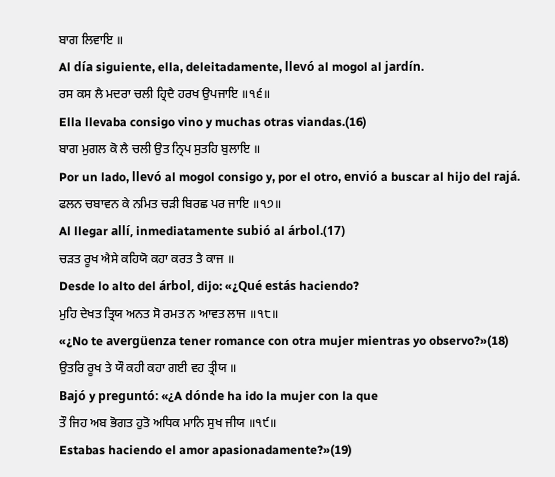ਬਾਗ ਲਿਵਾਇ ॥
Al día siguiente, ella, deleitadamente, llevó al mogol al jardín.
ਰਸ ਕਸ ਲੈ ਮਦਰਾ ਚਲੀ ਹ੍ਰਿਦੈ ਹਰਖ ਉਪਜਾਇ ॥੧੬॥
Ella llevaba consigo vino y muchas otras viandas.(16)
ਬਾਗ ਮੁਗਲ ਕੋ ਲੈ ਚਲੀ ਉਤ ਨ੍ਰਿਪ ਸੁਤਹਿ ਬੁਲਾਇ ॥
Por un lado, llevó al mogol consigo y, por el otro, envió a buscar al hijo del rajá.
ਫਲਨ ਚਬਾਵਨ ਕੇ ਨਮਿਤ ਚੜੀ ਬਿਰਛ ਪਰ ਜਾਇ ॥੧੭॥
Al llegar allí, inmediatamente subió al árbol.(17)
ਚੜਤ ਰੂਖ ਐਸੇ ਕਹਿਯੋ ਕਹਾ ਕਰਤ ਤੈ ਕਾਜ ॥
Desde lo alto del árbol, dijo: «¿Qué estás haciendo?
ਮੁਹਿ ਦੇਖਤ ਤ੍ਰਿਯ ਅਨਤ ਸੋ ਰਮਤ ਨ ਆਵਤ ਲਾਜ ॥੧੮॥
«¿No te avergüenza tener romance con otra mujer mientras yo observo?»(18)
ਉਤਰਿ ਰੂਖ ਤੇ ਯੌ ਕਹੀ ਕਹਾ ਗਈ ਵਹ ਤ੍ਰੀਯ ॥
Bajó y preguntó: «¿A dónde ha ido la mujer con la que
ਤੌ ਜਿਹ ਅਬ ਭੋਗਤ ਹੁਤੋ ਅਧਿਕ ਮਾਨਿ ਸੁਖ ਜੀਯ ॥੧੯॥
Estabas haciendo el amor apasionadamente?»(19)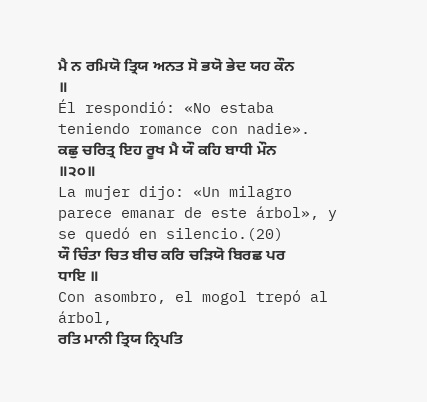ਮੈ ਨ ਰਮਿਯੋ ਤ੍ਰਿਯ ਅਨਤ ਸੋ ਭਯੋ ਭੇਦ ਯਹ ਕੌਨ ॥
Él respondió: «No estaba teniendo romance con nadie».
ਕਛੁ ਚਰਿਤ੍ਰ ਇਹ ਰੂਖ ਮੈ ਯੌ ਕਹਿ ਬਾਧੀ ਮੌਨ ॥੨੦॥
La mujer dijo: «Un milagro parece emanar de este árbol», y se quedó en silencio.(20)
ਯੌ ਚਿੰਤਾ ਚਿਤ ਬੀਚ ਕਰਿ ਚੜਿਯੋ ਬਿਰਛ ਪਰ ਧਾਇ ॥
Con asombro, el mogol trepó al árbol,
ਰਤਿ ਮਾਨੀ ਤ੍ਰਿਯ ਨ੍ਰਿਪਤਿ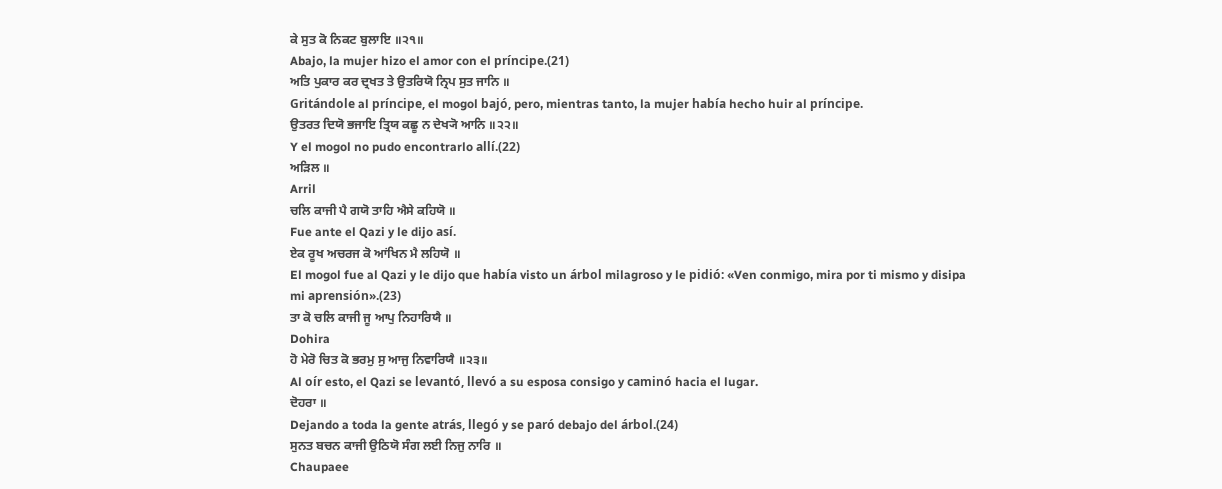ਕੇ ਸੁਤ ਕੋ ਨਿਕਟ ਬੁਲਾਇ ॥੨੧॥
Abajo, la mujer hizo el amor con el príncipe.(21)
ਅਤਿ ਪੁਕਾਰ ਕਰ ਦ੍ਰਖਤ ਤੇ ਉਤਰਿਯੋ ਨ੍ਰਿਪ ਸੁਤ ਜਾਨਿ ॥
Gritándole al príncipe, el mogol bajó, pero, mientras tanto, la mujer había hecho huir al príncipe.
ਉਤਰਤ ਦਿਯੋ ਭਜਾਇ ਤ੍ਰਿਯ ਕਛੂ ਨ ਦੇਖ੍ਯੋ ਆਨਿ ॥੨੨॥
Y el mogol no pudo encontrarlo allí.(22)
ਅੜਿਲ ॥
Arril
ਚਲਿ ਕਾਜੀ ਪੈ ਗਯੋ ਤਾਹਿ ਐਸੇ ਕਹਿਯੋ ॥
Fue ante el Qazi y le dijo así.
ਏਕ ਰੂਖ ਅਚਰਜ ਕੋ ਆਂਖਿਨ ਮੈ ਲਹਿਯੋ ॥
El mogol fue al Qazi y le dijo que había visto un árbol milagroso y le pidió: «Ven conmigo, mira por ti mismo y disipa mi aprensión».(23)
ਤਾ ਕੋ ਚਲਿ ਕਾਜੀ ਜੂ ਆਪੁ ਨਿਹਾਰਿਯੈ ॥
Dohira
ਹੋ ਮੇਰੋ ਚਿਤ ਕੋ ਭਰਮੁ ਸੁ ਆਜੁ ਨਿਵਾਰਿਯੈ ॥੨੩॥
Al oír esto, el Qazi se levantó, llevó a su esposa consigo y caminó hacia el lugar.
ਦੋਹਰਾ ॥
Dejando a toda la gente atrás, llegó y se paró debajo del árbol.(24)
ਸੁਨਤ ਬਚਨ ਕਾਜੀ ਉਠਿਯੋ ਸੰਗ ਲਈ ਨਿਜੁ ਨਾਰਿ ॥
Chaupaee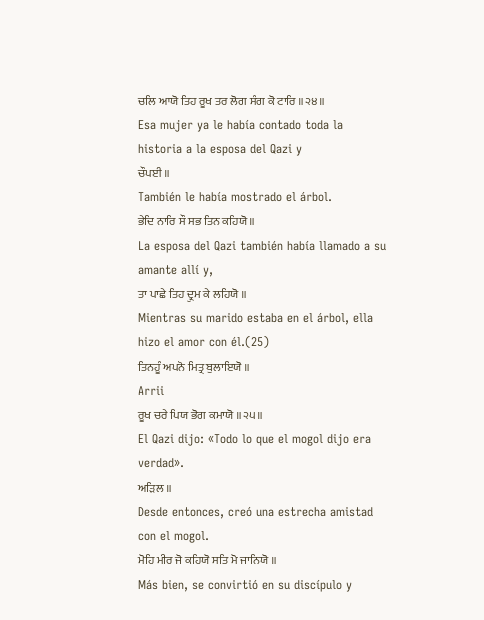ਚਲਿ ਆਯੋ ਤਿਹ ਰੂਖ ਤਰ ਲੋਗ ਸੰਗ ਕੋ ਟਾਰਿ ॥੨੪॥
Esa mujer ya le había contado toda la historia a la esposa del Qazi y
ਚੌਪਈ ॥
También le había mostrado el árbol.
ਭੇਦਿ ਨਾਰਿ ਸੌ ਸਭ ਤਿਨ ਕਹਿਯੋ ॥
La esposa del Qazi también había llamado a su amante allí y,
ਤਾ ਪਾਛੇ ਤਿਹ ਦ੍ਰੁਮ ਕੇ ਲਹਿਯੋ ॥
Mientras su marido estaba en el árbol, ella hizo el amor con él.(25)
ਤਿਨਹੂੰ ਅਪਨੋ ਮਿਤ੍ਰ ਬੁਲਾਇਯੋ ॥
Arrii
ਰੂਖ ਚਰੇ ਪਿਯ ਭੋਗ ਕਮਾਯੋ ॥੨੫॥
El Qazi dijo: «Todo lo que el mogol dijo era verdad».
ਅੜਿਲ ॥
Desde entonces, creó una estrecha amistad con el mogol.
ਮੋਹਿ ਮੀਰ ਜੋ ਕਹਿਯੋ ਸਤਿ ਮੋ ਜਾਨਿਯੋ ॥
Más bien, se convirtió en su discípulo y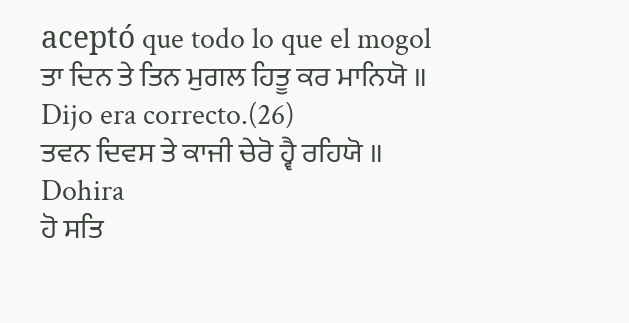aceptó que todo lo que el mogol
ਤਾ ਦਿਨ ਤੇ ਤਿਨ ਮੁਗਲ ਹਿਤੂ ਕਰ ਮਾਨਿਯੋ ॥
Dijo era correcto.(26)
ਤਵਨ ਦਿਵਸ ਤੇ ਕਾਜੀ ਚੇਰੋ ਹ੍ਵੈ ਰਹਿਯੋ ॥
Dohira
ਹੋ ਸਤਿ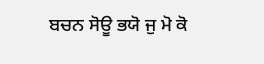ਬਚਨ ਸੋਊ ਭਯੋ ਜੁ ਮੋ ਕੋ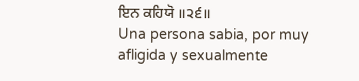ਇਨ ਕਹਿਯੋ ॥੨੬॥
Una persona sabia, por muy afligida y sexualmente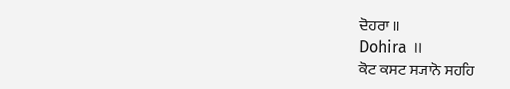ਦੋਹਰਾ ॥
Dohira ॥
ਕੋਟ ਕਸਟ ਸ੍ਯਾਨੋ ਸਹਹਿ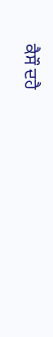ਕੈਸੌ ਦਹੈ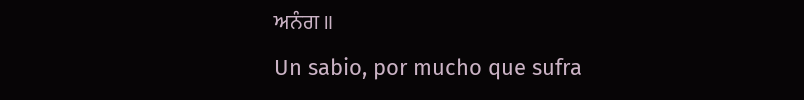ਅਨੰਗ ॥
Un sabio, por mucho que sufra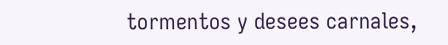tormentos y desees carnales,